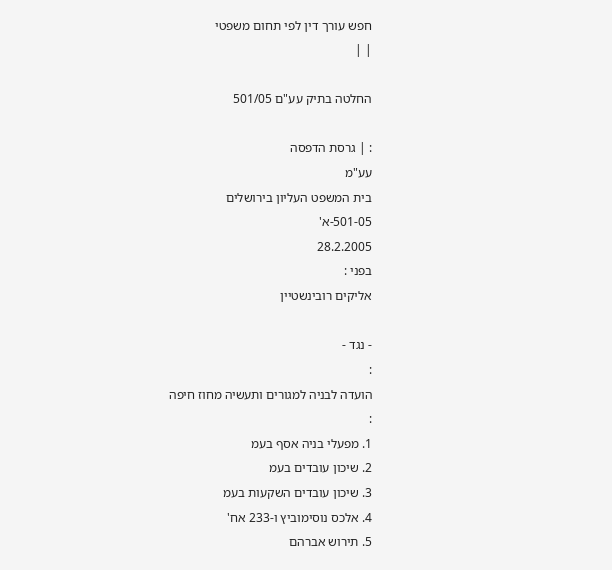חפש עורך דין לפי תחום משפטי
| |

החלטה בתיק עע"ם 501/05

: | גרסת הדפסה
עע"מ
בית המשפט העליון בירושלים
501-05-א'
28.2.2005
בפני :
אליקים רובינשטיין

- נגד -
:
הועדה לבניה למגורים ותעשיה מחוז חיפה
:
1. מפעלי בניה אסף בעמ
2. שיכון עובדים בעמ
3. שיכון עובדים השקעות בעמ
4. אלכס נוסימוביץ ו-233 אח'
5. תירוש אברהם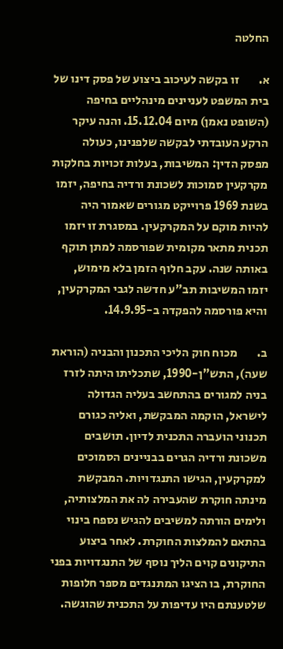החלטה

א.        זו בקשה לעיכוב ביצוע של פסק דינו של בית המשפט לעניינים מינהליים בחיפה (השופט נאמן) מיום 15.12.04. והנה עיקר הרקע העובדתי לבקשה שלפנינו, כעולה מפסק הדין: המשיבות, בעלות זכויות בחלקות מקרקעין סמוכות לשכונת ורדיה בחיפה, יזמו בשנת 1969 פרוייקט מגורים שאמור היה להיות מוקם על המקרקעין. במסגרת זו יזמו תכנית מתאר מקומית שפורסמה למתן תוקף באותה שנה. עקב חלוף הזמן בלא מימוש, יזמו המשיבות תב"ע חדשה לגבי המקרקעין, והיא פורסמה להפקדה ב-14.9.95.

ב.        מכוח חוק הליכי התכנון והבניה (הוראת שעה), התש"ן-1990, שתכליתו היתה לזרז בניה למגורים בהתחשב בעליה הגדולה לישראל, הוקמה המבקשת, ואליה כגורם תכנוני הועברה התכנית לדיון. תושבים משכונת ורדיה הגרים בבניינים הסמוכים למקרקעין, הגישו התנגדויות. המבקשת מינתה חוקרת שהעבירה לה את המלצותיה, ולימים הורתה למשיבים להגיש נספח בינוי בהתאם להמלצות החוקרת. לאחר ביצוע התיקונים קוים הליך נוסף של התנגדויות בפני החוקרת, בו הציגו המתנגדים מספר חלופות שלטענתם היו עדיפות על התכנית שהוגשה.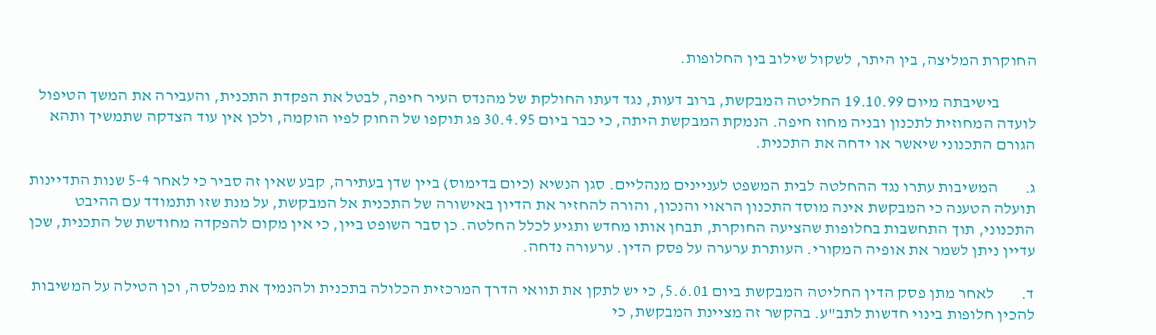החוקרת המליצה, בין היתר, לשקול שילוב בין החלופות.

           בישיבתה מיום 19.10.99 החליטה המבקשת, ברוב דעות, נגד דעתו החולקת של מהנדס העיר חיפה, לבטל את הפקדת התכנית, והעבירה את המשך הטיפול לועדה המחוזית לתכנון ובניה מחוז חיפה. הנמקת המבקשת היתה, כי כבר ביום 30.4.95 פג תוקפו של החוק לפיו הוקמה, ולכן אין עוד הצדקה שתמשיך ותהא הגורם התכנוני שיאשר או ידחה את התכנית.

ג.        המשיבות עתרו נגד ההחלטה לבית המשפט לעניינים מנהליים. סגן הנשיא (כיום בדימוס) ביין שדן בעתירה, קבע שאין זה סביר כי לאחר 5-4 שנות התדיינות תועלה הטענה כי המבקשת אינה מוסד התכנון הראוי והנכון, והורה להחזיר את הדיון באישורה של התכנית אל המבקשת, על מנת שזו תתמודד עם ההיבט התכנוני, תוך התחשבות בחלופות שהציעה החוקרת, תבחן אותו מחדש ותגיע לכלל החלטה. כן סבר השופט ביין, כי אין מקום להפקדה מחודשת של התכנית, שכן עדיין ניתן לשמר את אופיה המקורי. העותרת ערערה על פסק הדין. ערעורה נדחה.

ד.        לאחר מתן פסק הדין החליטה המבקשת ביום 5.6.01, כי יש לתקן את תוואי הדרך המרכזית הכלולה בתכנית ולהנמיך את מפלסה, וכן הטילה על המשיבות להכין חלופות בינוי חדשות לתב"ע. בהקשר זה מציינת המבקשת, כי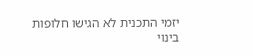יזמי התכנית לא הגישו חלופות בינוי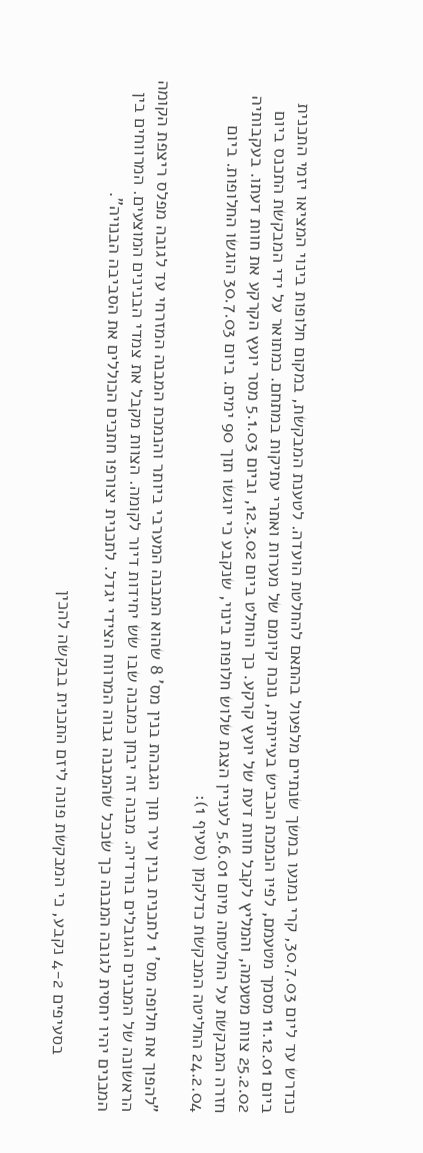כנדרש עד ליום 30.7.03, קרי נמנעו במשך שנתיים מלפעול בהתאם להחלטת הועדה. לטענת המבקשת, במקום חלופות בינוי המציאו יזמי התכנית ביום 11.12.01 מסמך מטעמם, לפיו הנמכת הכביש בעייתית, נוכח קיומם של מערות ואתרי עתיקות במתחם. כמתואר על ידי המבקשת התכנס ביום 25.2.02 צוות מטעמה, והמליץ לקבל חוות דעת של יועץ קרקע. כך הוחלט ביום 12.3.02, וביום 5.1.03 מסר יועץ הקרקע את חוות דעתו. בעקבותיה חזרה המבקשת על החלטתה מיום 5.6.01 לעניין הצגת שלוש חלופות בינוי, שנקבע כי יוגשו תוך 90 ימים. ביום 30.7.03 הוגשו החלופות. ביום 24.2.04 החליטה המבקשת כדלקמן (סעיף 1):

"להפוך את חלופה מס' 1 לתכנית בנין עיר תוך הגבהת בנין מס' 8 שהוא המבנה המערבי ביותר והנמכת המבנה המזרחי עד לגובה מפלס ריצפת הקומה הראשונה של המבנים הגובלים בורדיה. מבנה זה יבחן כמבנה שבו שש יחידות דיור לקומה. הצוות מקבל את צמדי הבנינים המוצעים. המרווחים בין המבנים יהיו יחסית לגובה המבנה כך שככל שהמבנה גבוה המרווח הצידי יגדל. לתכנית יצורפו חתכים הכוללים את הסביבה הבנויה".

           בסעיפים 4-2 נקבע, כי המבקשת פונה ליזם התכנית בבקשה להכין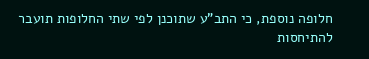חלופה נוספת, כי התב"ע שתוכנן לפי שתי החלופות תועבר להתיחסות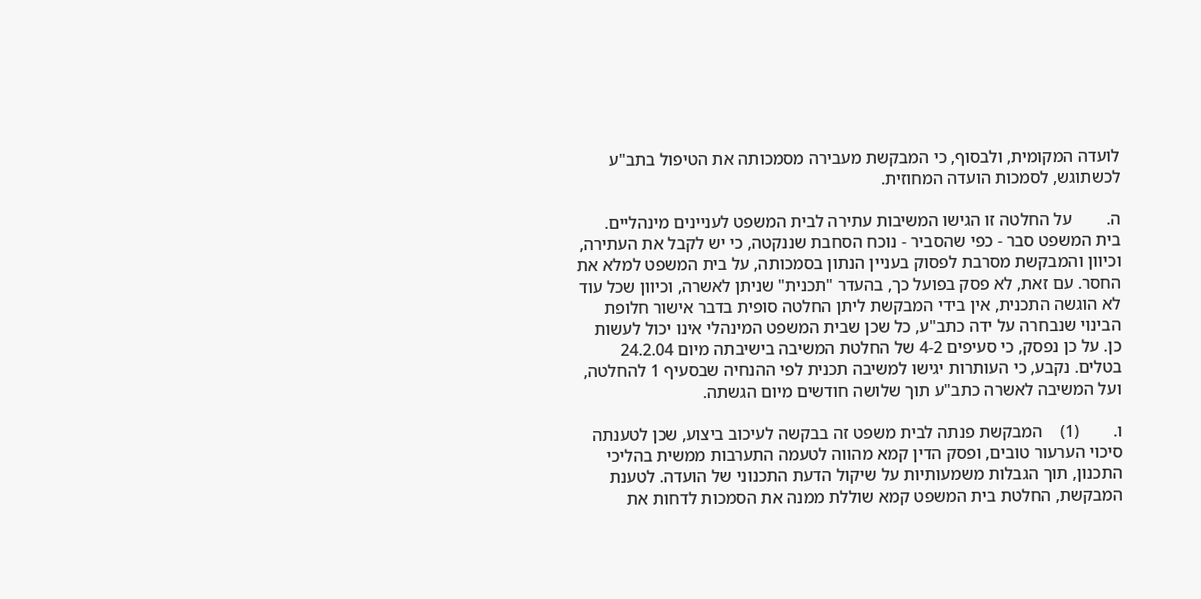לועדה המקומית, ולבסוף, כי המבקשת מעבירה מסמכותה את הטיפול בתב"ע לכשתוגש, לסמכות הועדה המחוזית.

ה.        על החלטה זו הגישו המשיבות עתירה לבית המשפט לעניינים מינהליים. בית המשפט סבר - כפי שהסביר - נוכח הסחבת שננקטה, כי יש לקבל את העתירה, וכיוון והמבקשת מסרבת לפסוק בעניין הנתון בסמכותה, על בית המשפט למלא את החסר. עם זאת, לא פסק בפועל כך, בהעדר "תכנית" שניתן לאשרה, וכיוון שכל עוד לא הוגשה התכנית, אין בידי המבקשת ליתן החלטה סופית בדבר אישור חלופת הבינוי שנבחרה על ידה כתב"ע, כל שכן שבית המשפט המינהלי אינו יכול לעשות כן. על כן נפסק, כי סעיפים 4-2 של החלטת המשיבה בישיבתה מיום 24.2.04 בטלים. נקבע, כי העותרות יגישו למשיבה תכנית לפי ההנחיה שבסעיף 1 להחלטה, ועל המשיבה לאשרה כתב"ע תוך שלושה חודשים מיום הגשתה.

ו.        (1)    המבקשת פנתה לבית משפט זה בבקשה לעיכוב ביצוע, שכן לטענתה סיכוי הערעור טובים, ופסק הדין קמא מהווה לטעמה התערבות ממשית בהליכי התכנון, תוך הגבלות משמעותיות על שיקול הדעת התכנוני של הועדה. לטענת המבקשת, החלטת בית המשפט קמא שוללת ממנה את הסמכות לדחות את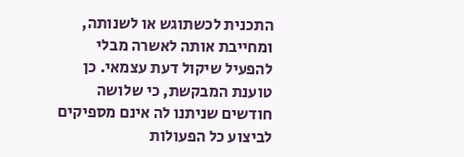התכנית לכשתוגש או לשנותה, ומחייבת אותה לאשרה מבלי להפעיל שיקול דעת עצמאי. כן טוענת המבקשת, כי שלושה חודשים שניתנו לה אינם מספיקים לביצוע כל הפעולות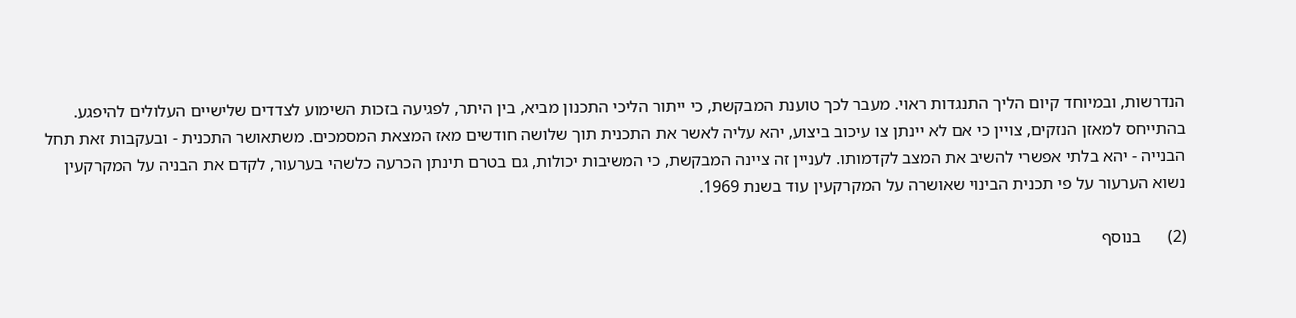הנדרשות, ובמיוחד קיום הליך התנגדות ראוי. מעבר לכך טוענת המבקשת, כי ייתור הליכי התכנון מביא, בין היתר, לפגיעה בזכות השימוע לצדדים שלישיים העלולים להיפגע. בהתייחס למאזן הנזקים, צויין כי אם לא יינתן צו עיכוב ביצוע, יהא עליה לאשר את התכנית תוך שלושה חודשים מאז המצאת המסמכים. משתאושר התכנית - ובעקבות זאת תחל הבנייה - יהא בלתי אפשרי להשיב את המצב לקדמותו. לעניין זה ציינה המבקשת, כי המשיבות יכולות, גם בטרם תינתן הכרעה כלשהי בערעור, לקדם את הבניה על המקרקעין נשוא הערעור על פי תכנית הבינוי שאושרה על המקרקעין עוד בשנת 1969.

(2)      בנוסף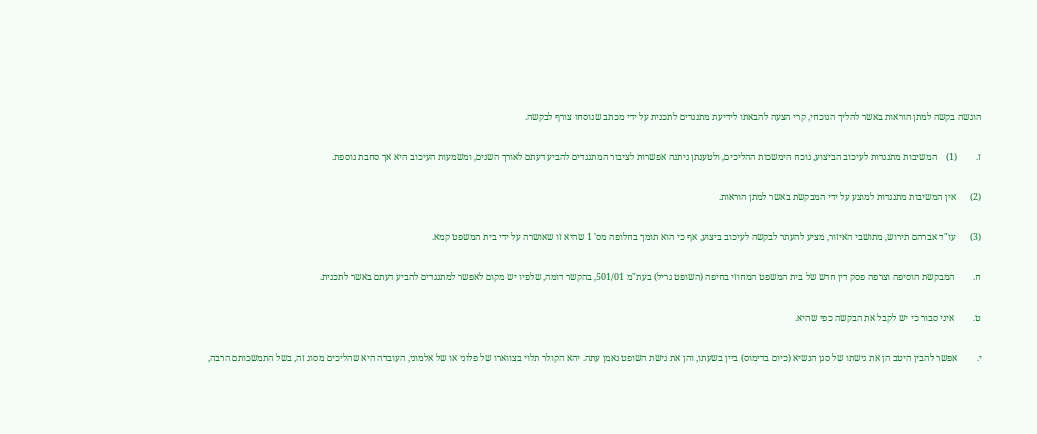הוגשה בקשה למתן הוראות באשר להליך הנוכחי, קרי הצעה להבאתו לידיעת מתנגדים לתכנית על ידי מכתב שנוסחו צורף לבקשה.

ז.        (1)    המשיבות מתנגדות לעיכוב הביצוע, נוכח הימשכות ההליכים, ולטענתן ניתנה אפשרות לציבור המתנגדים להביע דעתם לאורך השנים, ומשמעות העיכוב היא אך סחבת נוספת.

(2)      אין המשיבות מתנגדות למוצע על ידי המבקשת באשר למתן הוראות.

(3)      עו"ד אברהם תירוש, מתושבי האיזור, מציע להעתר לבקשה לעיכוב ביצוע, אף כי הוא תומך בחלופה מס' 1 שהיא זו שאושרה על ידי בית המשפט קמא.

ח.        המבקשת הוסיפה וצרפה פסק דין חדש של בית המשפט המחוזי בחיפה (השופט גריל) בעת"מ 501/01, בהקשר דומה, שלפיו יש מקום לאפשר למתנגדים להביע דעתם באשר לתכנית.

ט.        איני סבור כי יש לקבל את הבקשה כפי שהיא.

י.        אפשר להבין היטב הן את גישתו של סגן הנשיא (כיום בדימוס) ביין בשעתו, והן את גישת השופט נאמן עתה. יהא הקולר תלוי בצווארו של פלוני או של אלמוני, העובדה היא שהליכים מסוג זה, בשל התמשכותם הרבה,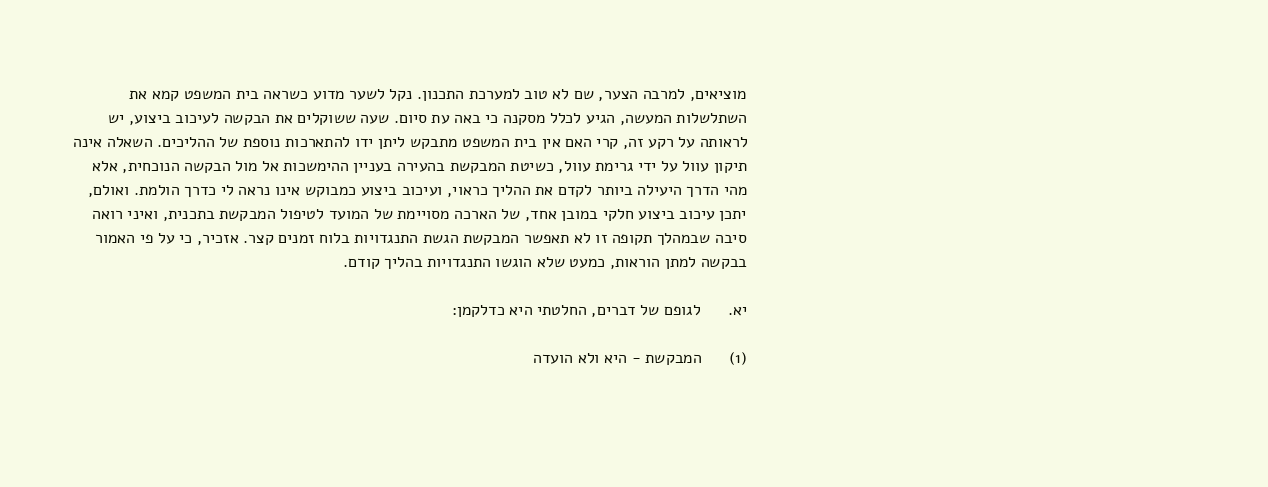מוציאים, למרבה הצער, שם לא טוב למערכת התכנון. נקל לשער מדוע כשראה בית המשפט קמא את השתלשלות המעשה, הגיע לכלל מסקנה כי באה עת סיום. שעה ששוקלים את הבקשה לעיכוב ביצוע, יש לראותה על רקע זה, קרי האם אין בית המשפט מתבקש ליתן ידו להתארכות נוספת של ההליכים. השאלה אינה תיקון עוול על ידי גרימת עוול, כשיטת המבקשת בהעירה בעניין ההימשכות אל מול הבקשה הנוכחית, אלא מהי הדרך היעילה ביותר לקדם את ההליך כראוי, ועיכוב ביצוע כמבוקש אינו נראה לי כדרך הולמת. ואולם, יתכן עיכוב ביצוע חלקי במובן אחד, של הארכה מסויימת של המועד לטיפול המבקשת בתכנית, ואיני רואה סיבה שבמהלך תקופה זו לא תאפשר המבקשת הגשת התנגדויות בלוח זמנים קצר. אזכיר, כי על פי האמור בבקשה למתן הוראות, כמעט שלא הוגשו התנגדויות בהליך קודם.

יא.      לגופם של דברים, החלטתי היא כדלקמן:

(1)      המבקשת - היא ולא הועדה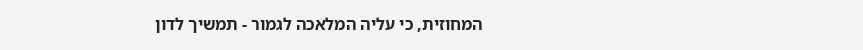המחוזית, כי עליה המלאכה לגמור - תמשיך לדון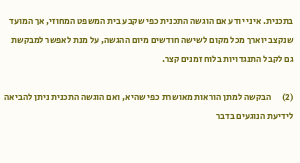בתכנית. איני יודע אם הוגשה התכנית כפי שקבע בית המשפט המחוזי, אך המועד שנקצב יוארך מכל מקום לשישה חודשים מיום ההגשה, על מנת לאפשר למבקשת גם לקבל התנגדויות בלוח זמנים קצר.

(2)      הבקשה למתן הוראות מאושרת כפי שהיא, ואם הוגשה התכנית ניתן להביאה לידיעת הנוגעים בדבר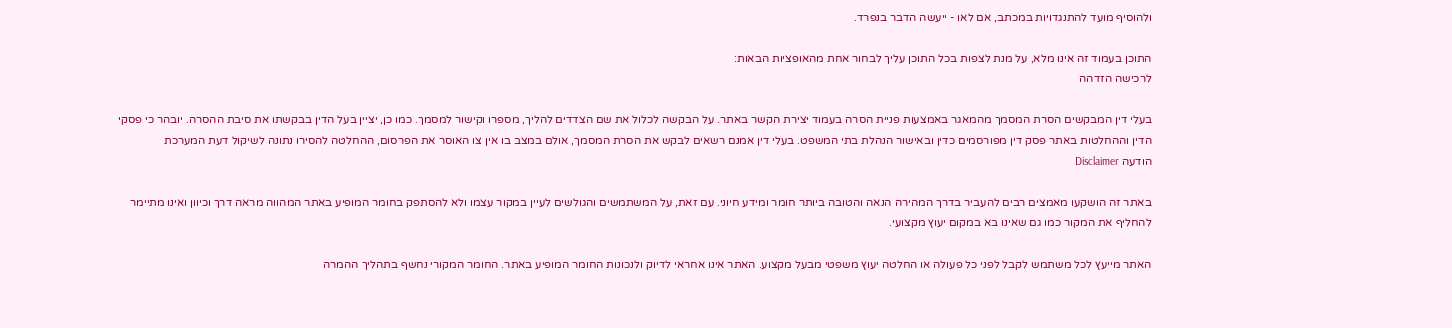ולהוסיף מועד להתנגדויות במכתב, אם לאו - ייעשה הדבר בנפרד.

התוכן בעמוד זה אינו מלא, על מנת לצפות בכל התוכן עליך לבחור אחת מהאופציות הבאות:
לרכישה הזדהה

בעלי דין המבקשים הסרת המסמך מהמאגר באמצעות פניית הסרה בעמוד יצירת הקשר באתר. על הבקשה לכלול את שם הצדדים להליך, מספרו וקישור למסמך. כמו כן, יציין בעל הדין בבקשתו את סיבת ההסרה. יובהר כי פסקי הדין וההחלטות באתר פסק דין מפורסמים כדין ובאישור הנהלת בתי המשפט. בעלי דין אמנם רשאים לבקש את הסרת המסמך, אולם במצב בו אין צו האוסר את הפרסום, ההחלטה להסירו נתונה לשיקול דעת המערכת
הודעה Disclaimer

באתר זה הושקעו מאמצים רבים להעביר בדרך המהירה הנאה והטובה ביותר חומר ומידע חיוני. עם זאת, על המשתמשים והגולשים לעיין במקור עצמו ולא להסתפק בחומר המופיע באתר המהווה מראה דרך וכיוון ואינו מתיימר להחליף את המקור כמו גם שאינו בא במקום יעוץ מקצועי.

האתר מייעץ לכל משתמש לקבל לפני כל פעולה או החלטה יעוץ משפטי מבעל מקצוע. האתר אינו אחראי לדיוק ולנכונות החומר המופיע באתר. החומר המקורי נחשף בתהליך ההמרה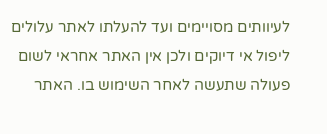לעיוותים מסויימים ועד להעלתו לאתר עלולים ליפול אי דיוקים ולכן אין האתר אחראי לשום פעולה שתעשה לאחר השימוש בו. האתר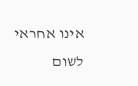אינו אחראי לשום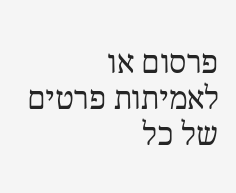פרסום או לאמיתות פרטים של כל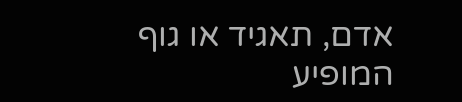אדם, תאגיד או גוף המופיע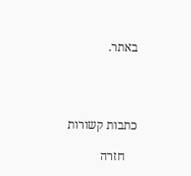באתר.




כתבות קשורות

    חזרה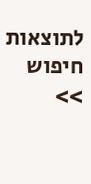לתוצאות חיפוש >>